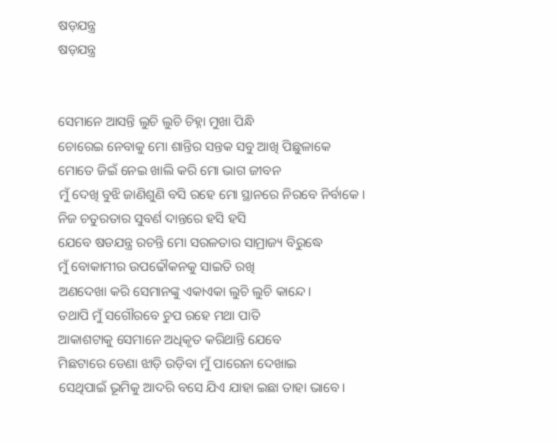ଷଡ଼ଯନ୍ତ୍ର
ଷଡ଼ଯନ୍ତ୍ର


ସେମାନେ ଆସନ୍ତି ଲୁଚି ଲୁଚି ଚିହ୍ନା ମୁଖା ପିନ୍ଧି
ଚୋରେଇ ନେବାକୁ ମୋ ଶାନ୍ତିର ସନ୍ତକ ସବୁ ଆଖି ପିଛୁଳାକେ
ମୋତେ ଜିଇଁ ନେଇ ଖାଲି କରି ମୋ ଭାଗ ଜୀବନ
ମୁଁ ଦେଖି ବୁଝି ଜାଣିଶୁଣି ବସି ରହେ ମୋ ସ୍ଥାନରେ ନିରବେ ନିର୍ବାକେ।
ନିଜ ଚତୁରତାର ସୁବର୍ଣ ଦାନ୍ତରେ ହସି ହସି
ଯେବେ ଷଡଯନ୍ତ୍ର ରଚନ୍ତି ମୋ ସରଳତାର ସାମ୍ରାଜ୍ୟ ବିରୁଦ୍ଧେ
ମୁଁ ବୋକାମୀର ଉପଢୌକନକୁ ସାଇତି ରଖି
ଅଣଦେଖା କରି ସେମାନଙ୍କୁ ଏକାଏକା ଲୁଚି ଲୁଚି କାନ୍ଦେ।
ତଥାପି ମୁଁ ସଗୌରବେ ଚୁପ ରହେ ମଥା ପାତି
ଆକାଶଟାକୁ ସେମାନେ ଅଧିକୃତ କରିଥାନ୍ତି ଯେବେ
ମିଛଟାରେ ଡେଣା ଝାଡ଼ି ଉଡ଼ିବା ମୁଁ ପାରେନା ଦେଖାଇ
ସେଥିପାଇଁ ଭୂମିକୁ ଆଦରି ବସେ ଯିଏ ଯାହା ଇଛା ତାହା ଭାବେ।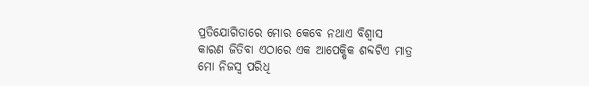ପ୍ରତିଯୋଗିତାରେ ମୋର କେବେ ନଥାଏ ବିଶ୍ବାସ
କାରଣ ଜିତିବା ଏଠାରେ ଏକ ଆପେକ୍ଷିକ ଶବ୍ଦଟିଏ ମାତ୍ର
ମୋ ନିଜସ୍ୱ ପରିଧି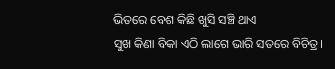ଭିତରେ ବେଶ କିଛି ଖୁସି ସଞ୍ଚି ଥାଏ
ସୁଖ କିଣା ବିକା ଏଠି ଲାଗେ ଭାରି ସତରେ ବିଚିତ୍ର।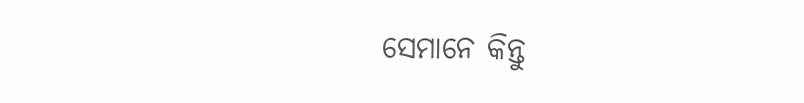ସେମାନେ କିନ୍ତୁ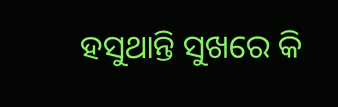ହସୁଥାନ୍ତି ସୁଖରେ କି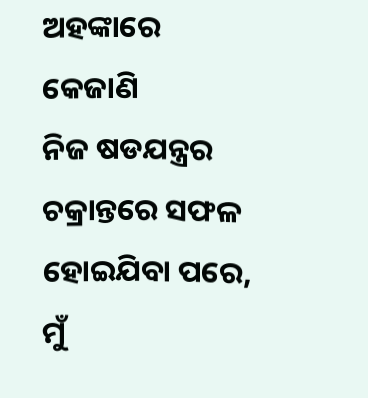ଅହଙ୍କାରେ କେଜାଣି
ନିଜ ଷଡଯନ୍ତ୍ରର ଚକ୍ରାନ୍ତରେ ସଫଳ ହୋଇଯିବା ପରେ,
ମୁଁ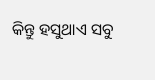କିନ୍ତୁ ହସୁଥାଏ ସବୁ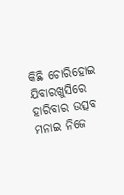କିଛି ଚୋରିହୋଇ ଯିବାରଖୁସିରେ
ହାରିବାର ଉତ୍ସବ ମନାଇ ନିଜେ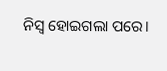ନିସ୍ୱ ହୋଇଗଲା ପରେ।